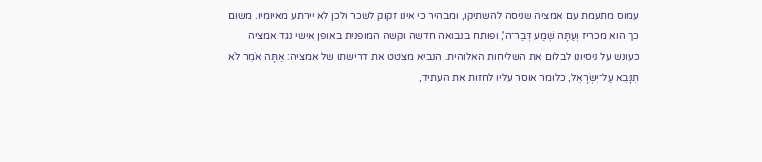עמוס מתעמת עם אמציה שניסה להשתיקו, ומבהיר כי אינו זקוק לשכר ולכן לא יירתע מאיומיו. משום כך הוא מכריז וְעַתָּה שְׁמַע דְּבַר־ה', ופותח בנבואה חדשה וקשה המופנית באופן אישי נגד אמציה כעונש על ניסיונו לבלום את השליחות האלוהית. הנביא מצטט את דרישתו של אמציה: אַתָּה אֹמֵר לֹא תִנָּבֵא עַל־יִשְׂרָאֵל, כלומר אוסר עליו לחזות את העתיד,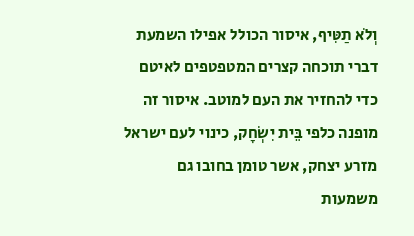וְלֹא תַטִּיף, איסור הכולל אפילו השמעת דברי תוכחה קצרים המטפטפים לאיטם כדי להחזיר את העם למוטב. איסור זה מופנה כלפי בֵּית יִשְׂחָק, כינוי לעם ישראל מזרע יצחק, אשר טומן בחובו גם משמעות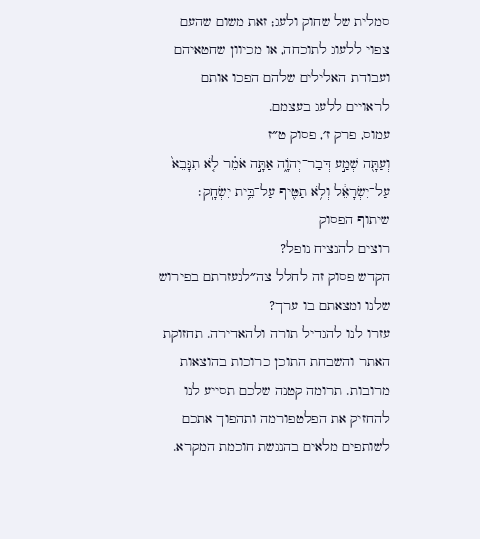סמלית של שחוק ולעג; זאת משום שהעם צפוי ללעוג לתוכחה, או מכיוון שחטאיהם ועבודת האלילים שלהם הפכו אותם לראויים ללעג בעצמם.
עמוס, פרק ז׳, פסוק ט״ז
וְעַתָּ֖ה שְׁמַ֣ע דְּבַר־יְהֹוָ֑ה אַתָּ֣ה אֹמֵ֗ר לֹ֤א תִנָּבֵא֙ עַל־יִשְׂרָאֵ֔ל וְלֹ֥א תַטִּ֖יף עַל־בֵּ֥ית יִשְׂחָֽק׃
שיתוף הפסוק
רוצים להנציח נופל?
הקדש פסוק זה לחלל צה״לנעזרתם בפירוש שלנו ומצאתם בו ערך?
עזרו לנו להגדיל תורה ולהאדירה. תחזוקת האתר והשבחת התוכן כרוכות בהוצאות מרובות. תרומה קטנה שלכם תסייע לנו להחזיק את הפלטפורמה ותהפוך אתכם לשותפים מלאים בהנגשת חוכמת המקרא.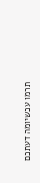תרמו עכשיומה דעתכם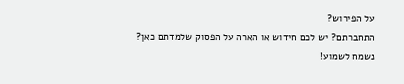על הפירוש?
התחברתם? יש לכם חידוש או הארה על הפסוק שלמדתם כאן? נשמח לשמוע!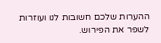ההערות שלכם חשובות לנו ועוזרות לשפר את הפירוש.